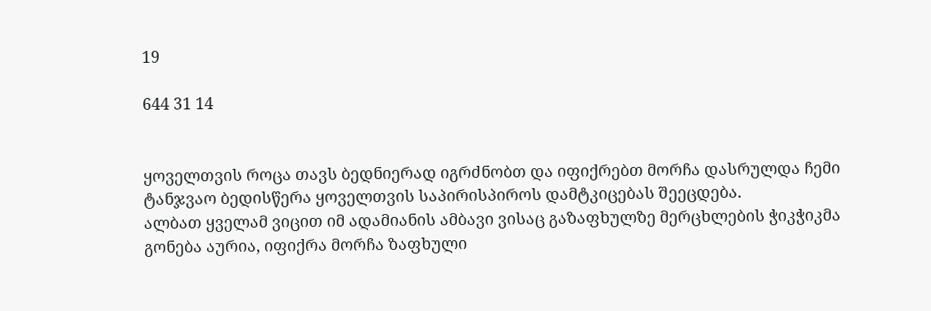19

644 31 14


ყოველთვის როცა თავს ბედნიერად იგრძნობთ და იფიქრებთ მორჩა დასრულდა ჩემი ტანჯვაო ბედისწერა ყოველთვის საპირისპიროს დამტკიცებას შეეცდება.
ალბათ ყველამ ვიცით იმ ადამიანის ამბავი ვისაც გაზაფხულზე მერცხლების ჭიკჭიკმა გონება აურია, იფიქრა მორჩა ზაფხული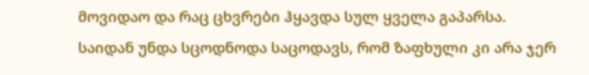მოვიდაო და რაც ცხვრები ჰყავდა სულ ყველა გაპარსა.
საიდან უნდა სცოდნოდა საცოდავს, რომ ზაფხული კი არა ჯერ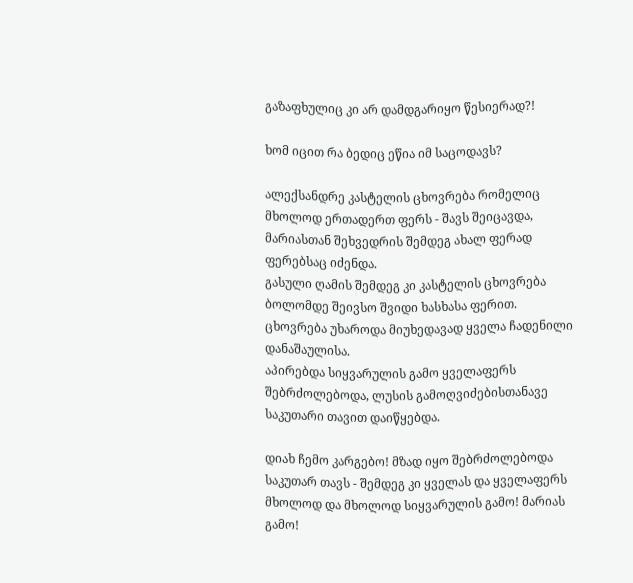გაზაფხულიც კი არ დამდგარიყო წესიერად?!

ხომ იცით რა ბედიც ეწია იმ საცოდავს?

ალექსანდრე კასტელის ცხოვრება რომელიც მხოლოდ ერთადერთ ფერს - შავს შეიცავდა, მარიასთან შეხვედრის შემდეგ ახალ ფერად ფერებსაც იძენდა.
გასული ღამის შემდეგ კი კასტელის ცხოვრება ბოლომდე შეივსო შვიდი ხასხასა ფერით.
ცხოვრება უხაროდა მიუხედავად ყველა ჩადენილი დანაშაულისა.
აპირებდა სიყვარულის გამო ყველაფერს შებრძოლებოდა, ლუსის გამოღვიძებისთანავე საკუთარი თავით დაიწყებდა.

დიახ ჩემო კარგებო! მზად იყო შებრძოლებოდა საკუთარ თავს - შემდეგ კი ყველას და ყველაფერს მხოლოდ და მხოლოდ სიყვარულის გამო! მარიას გამო!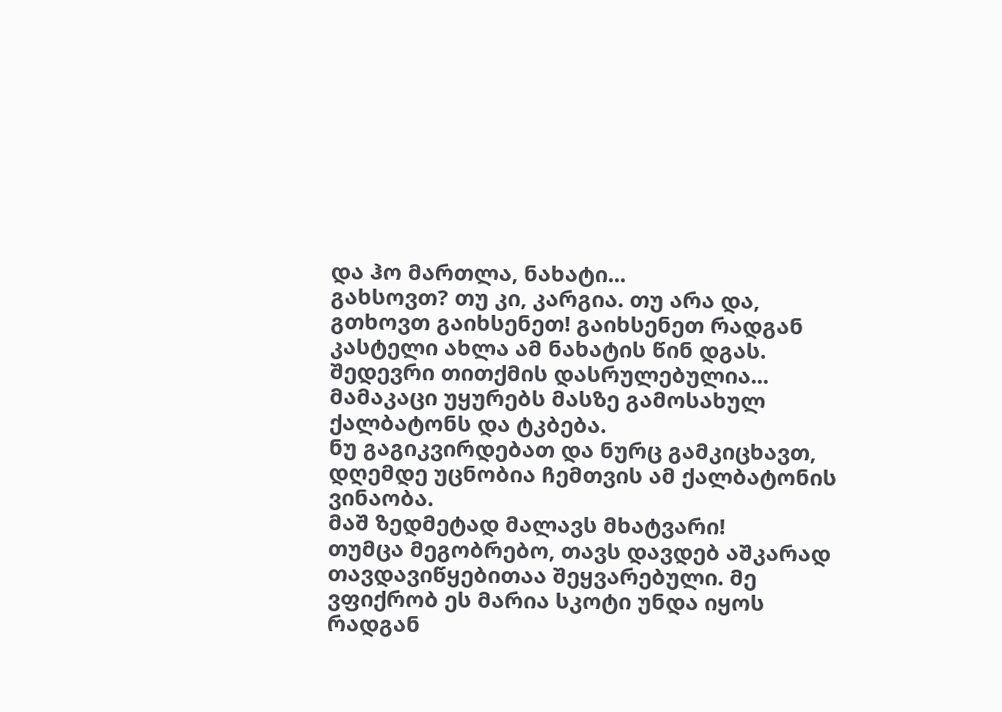და ჰო მართლა, ნახატი...
გახსოვთ? თუ კი, კარგია. თუ არა და, გთხოვთ გაიხსენეთ! გაიხსენეთ რადგან კასტელი ახლა ამ ნახატის წინ დგას.
შედევრი თითქმის დასრულებულია...
მამაკაცი უყურებს მასზე გამოსახულ ქალბატონს და ტკბება.
ნუ გაგიკვირდებათ და ნურც გამკიცხავთ, დღემდე უცნობია ჩემთვის ამ ქალბატონის ვინაობა.
მაშ ზედმეტად მალავს მხატვარი!
თუმცა მეგობრებო, თავს დავდებ აშკარად თავდავიწყებითაა შეყვარებული. მე ვფიქრობ ეს მარია სკოტი უნდა იყოს რადგან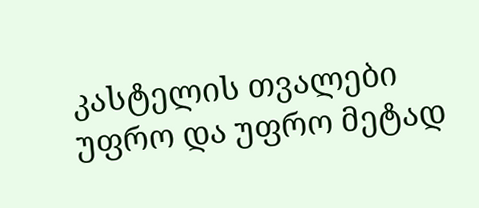კასტელის თვალები უფრო და უფრო მეტად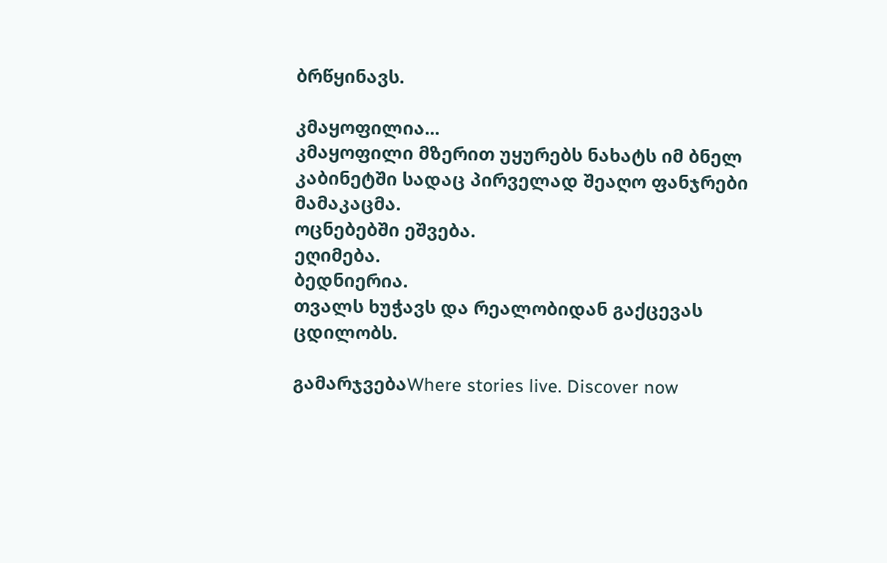ბრწყინავს.

კმაყოფილია...
კმაყოფილი მზერით უყურებს ნახატს იმ ბნელ კაბინეტში სადაც პირველად შეაღო ფანჯრები მამაკაცმა.
ოცნებებში ეშვება.
ეღიმება.
ბედნიერია.
თვალს ხუჭავს და რეალობიდან გაქცევას ცდილობს.

გამარჯვებაWhere stories live. Discover now